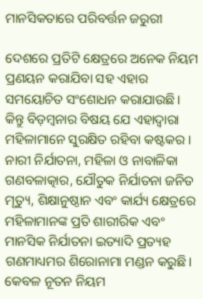ମାନସିକତାରେ ପରିବର୍ତ୍ତନ ଜରୁରୀ

ଦେଶରେ ପ୍ରତିଟି କ୍ଷେତ୍ରରେ ଅନେକ ନିୟମ ପ୍ରଣୟନ କରାଯିବା ସହ ଏହାର ସମୟୋଚିତ ସଂଶୋଧନ କରାଯାଉଛି। କିନ୍ତୁ ବିଡ଼ମ୍ବନାର ବିଷୟ ଯେ ଏହାଦ୍ୱାରା ମହିଳାମାନେ ସୁରକ୍ଷିତ ରହିବା କଷ୍ଟକର। ନାରୀ ନିର୍ଯାତନା, ମହିଳା ଓ ନାବାଳିକା ଗଣବଳାତ୍କାର, ଯୌତୁକ ନିର୍ଯାତନା ଜନିତ ମୃତ୍ୟୁ, ଶିକ୍ଷାନୁଷ୍ଠାନ ଏବଂ କାର୍ଯ୍ୟ କ୍ଷେତ୍ରରେ ମହିଳାମାନଙ୍କ ପ୍ରତି ଶାରୀରିକ ଏବଂ ମାନସିକ ନିର୍ଯାତନା ଇତ୍ୟାଦି ପ୍ରତ୍ୟହ ଗଣମାଧ୍ୟମର ଶିରୋନାମା ମଣ୍ଡନ କରୁଛି। କେବଳ ନୂତନ ନିୟମ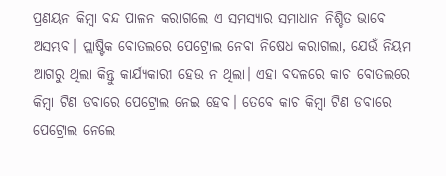ପ୍ରଣୟନ କିମ୍ବା ବନ୍ଦ ପାଳନ କରାଗଲେ ଏ ସମସ୍ୟାର ସମାଧାନ ନିଶ୍ଚିତ ଭାବେ ଅସମ୍ଭବ। ପ୍ଲାଷ୍ଟିକ ବୋତଲରେ ପେଟ୍ରୋଲ ନେବା ନିଷେଧ କରାଗଲା, ଯେଉଁ ନିୟମ ଆଗରୁ ଥିଲା କିନ୍ତୁ କାର୍ଯ୍ୟକାରୀ ହେଉ ନ ଥିଲା। ଏହା ବଦଳରେ କାଚ ବୋତଲରେ କିମ୍ବା ଟିଣ ଡବାରେ ପେଟ୍ରୋଲ ନେଇ ହେବ। ତେବେ କାଚ କିମ୍ବା ଟିଣ ଡବାରେ ପେଟ୍ରୋଲ ନେଲେ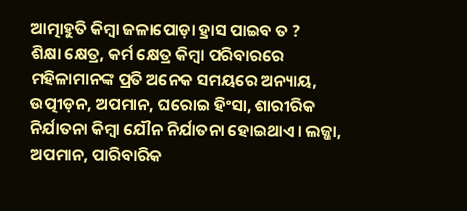ଆତ୍ମାହୁତି କିମ୍ବା ଜଳାପୋଡ଼ା ହ୍ରାସ ପାଇବ ତ ?
ଶିକ୍ଷା କ୍ଷେତ୍ର, କର୍ମ କ୍ଷେତ୍ର କିମ୍ବା ପରିବାରରେ ମହିଳାମାନଙ୍କ ପ୍ରତି ଅନେକ ସମୟରେ ଅନ୍ୟାୟ, ଉତ୍ପୀଡ଼ନ, ଅପମାନ, ଘରୋଇ ହିଂସା, ଶାରୀରିକ ନିର୍ଯାତନା କିମ୍ବା ଯୌନ ନିର୍ଯାତନା ହୋଇଥାଏ। ଲଜ୍ଜା, ଅପମାନ, ପାରିବାରିକ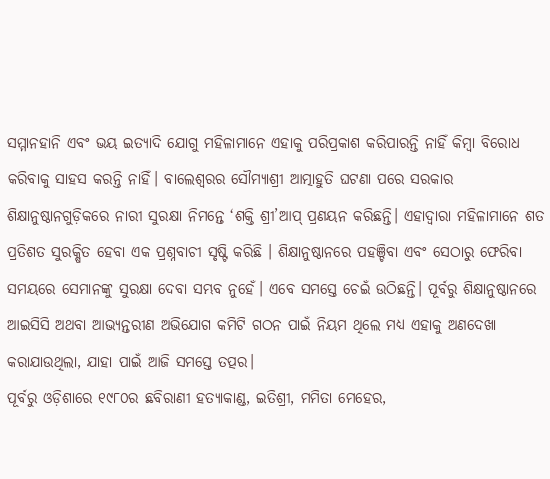ସମ୍ମାନହାନି ଏବଂ ଭୟ ଇତ୍ୟାଦି ଯୋଗୁ ମହିଳାମାନେ ଏହାକୁ ପରିପ୍ରକାଶ କରିପାରନ୍ତି ନାହିଁ କିମ୍ବା ବିରୋଧ କରିବାକୁ ସାହସ କରନ୍ତି ନାହିଁ। ବାଲେଶ୍ୱରର ସୌମ୍ୟାଶ୍ରୀ ଆତ୍ମାହୁତି ଘଟଣା ପରେ ସରକାର ଶିକ୍ଷାନୁଷ୍ଠାନଗୁଡ଼ିକରେ ନାରୀ ସୁରକ୍ଷା ନିମନ୍ତେ ‘ଶକ୍ତି ଶ୍ରୀ’ଆପ୍‌ ପ୍ରଣୟନ କରିଛନ୍ତି। ଏହାଦ୍ୱାରା ମହିଳାମାନେ ଶତ ପ୍ରତିଶତ ସୁରକ୍ଷିତ ହେବା ଏକ ପ୍ରଶ୍ନବାଚୀ ସୃଷ୍ଟି କରିଛି । ଶିକ୍ଷାନୁଷ୍ଠାନରେ ପହଞ୍ଚିବା ଏବଂ ସେଠାରୁ ଫେରିବା ସମୟରେ ସେମାନଙ୍କୁ ସୁରକ୍ଷା ଦେବା ସମ୍ଭବ ନୁହେଁ। ଏବେ ସମସ୍ତେ ଚେଇଁ ଉଠିଛନ୍ତି। ପୂର୍ବରୁ ଶିକ୍ଷାନୁଷ୍ଠାନରେ ଆଇସିସି ଅଥବା ଆଭ୍ୟନ୍ତରୀଣ ଅଭିଯୋଗ କମିଟି ଗଠନ ପାଇଁ ନିୟମ ଥିଲେ ମଧ୍ୟ ଏହାକୁ ଅଣଦେଖା କରାଯାଉଥିଲା, ଯାହା ପାଇଁ ଆଜି ସମସ୍ତେ ତତ୍ପର।
ପୂର୍ବରୁ ଓଡ଼ିଶାରେ ୧୯୮୦ର ଛବିରାଣୀ ହତ୍ୟାକାଣ୍ଡ, ଇତିଶ୍ରୀ, ମମିତା ମେହେର,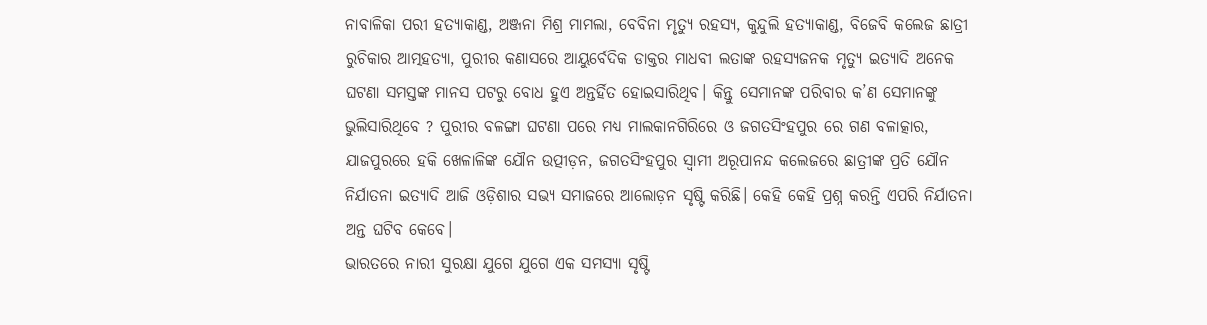ନାବାଳିକା ପରୀ ହତ୍ୟାକାଣ୍ଡ, ଅଞ୍ଜନା ମିଶ୍ର ମାମଲା, ବେବିନା ମୃତ୍ୟୁ ରହସ୍ୟ, କୁନ୍ଦୁଲି ହତ୍ୟାକାଣ୍ଡ, ବିଜେବି କଲେଜ ଛାତ୍ରୀ ରୁଚିକାର ଆତ୍ମହତ୍ୟା, ପୁରୀର କଣାସରେ ଆୟୁର୍ବେଦିକ ଡାକ୍ତର ମାଧବୀ ଲତାଙ୍କ ରହସ୍ୟଜନକ ମୃତ୍ୟୁ ଇତ୍ୟାଦି ଅନେକ ଘଟଣା ସମସ୍ତଙ୍କ ମାନସ ପଟରୁ ବୋଧ ହୁଏ ଅନ୍ତର୍ହିତ ହୋଇସାରିଥିବ। କିନ୍ତୁ ସେମାନଙ୍କ ପରିବାର କ’ଣ ସେମାନଙ୍କୁ ଭୁଲିସାରିଥିବେ ? ପୁରୀର ବଳଙ୍ଗା ଘଟଣା ପରେ ମଧ୍ୟ ମାଲକାନଗିରିରେ ଓ ଜଗତସିଂହପୁର ରେ ଗଣ ବଳାତ୍କାର, ଯାଜପୁରରେ ହକି ଖେଳାଳିଙ୍କ ଯୌନ ଉତ୍ପୀଡ଼ନ, ଜଗତସିଂହପୁର ସ୍ବାମୀ ଅରୂପାନନ୍ଦ କଲେଜରେ ଛାତ୍ରୀଙ୍କ ପ୍ରତି ଯୌନ ନିର୍ଯାତନା ଇତ୍ୟାଦି ଆଜି ଓଡ଼ିଶାର ସଭ୍ୟ ସମାଜରେ ଆଲୋଡ଼ନ ସୃଷ୍ଟି କରିଛି। କେହି କେହି ପ୍ରଶ୍ନ କରନ୍ତି ଏପରି ନିର୍ଯାତନା ଅନ୍ତ ଘଟିବ କେବେ।
ଭାରତରେ ନାରୀ ସୁରକ୍ଷା ଯୁଗେ ଯୁଗେ ଏକ ସମସ୍ୟା ସୃଷ୍ଟି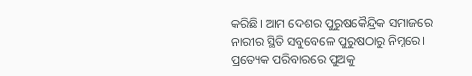କରିଛି। ଆମ ଦେଶର ପୁରୁଷକୈନ୍ଦ୍ରିକ ସମାଜରେ ନାରୀର ସ୍ଥିତି ସବୁବେଳେ ପୁରୁଷଠାରୁ ନିମ୍ନରେ। ପ୍ରତ୍ୟେକ ପରିବାରରେ ପୁଅକୁ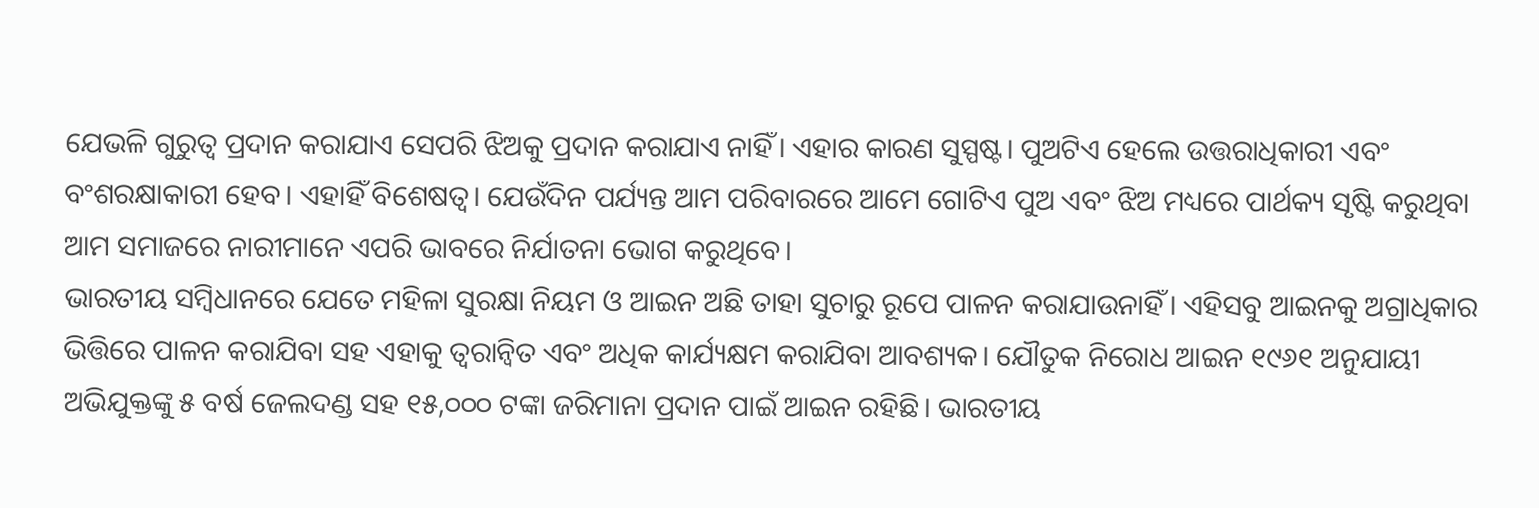ଯେଭଳି ଗୁରୁତ୍ୱ ପ୍ରଦାନ କରାଯାଏ ସେପରି ଝିଅକୁ ପ୍ରଦାନ କରାଯାଏ ନାହିଁ। ଏହାର କାରଣ ସୁସ୍ପଷ୍ଟ। ପୁଅଟିଏ ହେଲେ ଉତ୍ତରାଧିକାରୀ ଏବଂ ବଂଶରକ୍ଷାକାରୀ ହେବ। ଏହାହିଁ ବିଶେଷତ୍ୱ। ଯେଉଁଦିନ ପର୍ଯ୍ୟନ୍ତ ଆମ ପରିବାରରେ ଆମେ ଗୋଟିଏ ପୁଅ ଏବଂ ଝିଅ ମଧ୍ୟରେ ପାର୍ଥକ୍ୟ ସୃଷ୍ଟି କରୁଥିବା ଆମ ସମାଜରେ ନାରୀମାନେ ଏପରି ଭାବରେ ନିର୍ଯାତନା ଭୋଗ କରୁଥିବେ।
ଭାରତୀୟ ସମ୍ବିଧାନରେ ଯେତେ ମହିଳା ସୁରକ୍ଷା ନିୟମ ଓ ଆଇନ ଅଛି ତାହା ସୁଚାରୁ ରୂପେ ପାଳନ କରାଯାଉନାହିଁ। ଏହିସବୁ ଆଇନକୁ ଅଗ୍ରାଧିକାର ଭିତ୍ତିରେ ପାଳନ କରାଯିବା ସହ ଏହାକୁ ତ୍ୱରାନ୍ବିତ ଏବଂ ଅଧିକ କାର୍ଯ୍ୟକ୍ଷମ କରାଯିବା ଆବଶ୍ୟକ। ଯୌତୁକ ନିରୋଧ ଆଇନ ୧୯୬୧ ଅନୁଯାୟୀ ଅଭିଯୁକ୍ତଙ୍କୁ ୫ ବର୍ଷ ଜେଲଦଣ୍ଡ ସହ ୧୫,୦୦୦ ଟଙ୍କା ଜରିମାନା ପ୍ରଦାନ ପାଇଁ ଆଇନ ରହିଛି। ଭାରତୀୟ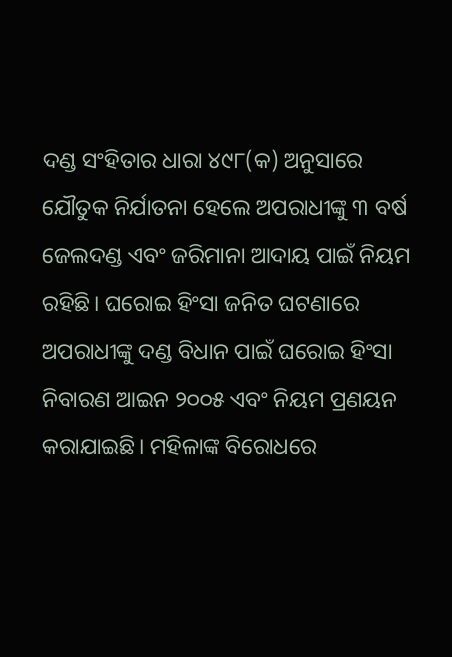ଦଣ୍ଡ ସଂହିତାର ଧାରା ୪୯୮(କ) ଅନୁସାରେ ଯୌତୁକ ନିର୍ଯାତନା ହେଲେ ଅପରାଧୀଙ୍କୁ ୩ ବର୍ଷ ଜେଲଦଣ୍ଡ ଏବଂ ଜରିମାନା ଆଦାୟ ପାଇଁ ନିୟମ ରହିଛି। ଘରୋଇ ହିଂସା ଜନିତ ଘଟଣାରେ ଅପରାଧୀଙ୍କୁ ଦଣ୍ଡ ବିଧାନ ପାଇଁ ଘରୋଇ ହିଂସା ନିବାରଣ ଆଇନ ୨୦୦୫ ଏବଂ ନିୟମ ପ୍ରଣୟନ କରାଯାଇଛି। ମହିଳାଙ୍କ ବିରୋଧରେ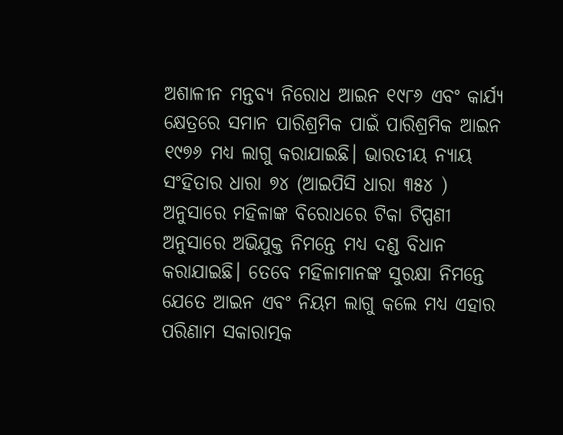ଅଶାଳୀନ ମନ୍ତବ୍ୟ ନିରୋଧ ଆଇନ ୧୯୮୬ ଏବଂ କାର୍ଯ୍ୟ କ୍ଷେତ୍ରରେ ସମାନ ପାରିଶ୍ରମିକ ପାଇଁ ପାରିଶ୍ରମିକ ଆଇନ ୧୯୭୬ ମଧ୍ୟ ଲାଗୁ କରାଯାଇଛି। ଭାରତୀୟ ନ୍ୟାୟ ସଂହିତାର ଧାରା ୭୪ (ଆଇପିସି ଧାରା ୩୫୪ ) ଅନୁସାରେ ମହିଳାଙ୍କ ବିରୋଧରେ ଟିକା ଟିପ୍ପଣୀ ଅନୁସାରେ ଅଭିଯୁକ୍ତ ନିମନ୍ତେ ମଧ୍ୟ ଦଣ୍ଡ ବିଧାନ କରାଯାଇଛି। ତେବେ ମହିଳାମାନଙ୍କ ସୁରକ୍ଷା ନିମନ୍ତେ ଯେତେ ଆଇନ ଏବଂ ନିୟମ ଲାଗୁ କଲେ ମଧ୍ୟ ଏହାର ପରିଣାମ ସକାରାତ୍ମକ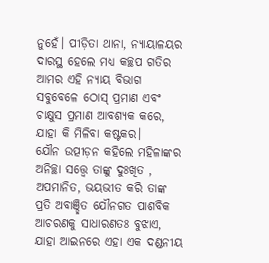ନୁହେଁ। ପୀଡ଼ିତା ଥାନା, ନ୍ୟାୟାଳୟର ଦାରସ୍ଥ ହେଲେ ମଧ୍ୟ କଚ୍ଛପ ଗତିର ଆମର ଏହି ନ୍ୟାୟ ବିଭାଗ ସବୁବେଳେ ଠୋସ୍‌ ପ୍ରମାଣ ଏବଂ ଚାକ୍ଷୁସ ପ୍ରମାଣ ଆବଶ୍ୟକ କରେ, ଯାହା କି ମିଳିବା କଷ୍ଟକର।
ଯୌନ ଉତ୍ପୀଡ଼ନ କହିଲେ ମହିଳାଙ୍କର ଅନିଚ୍ଛା ସତ୍ତ୍ୱେ ତାଙ୍କୁ ଦୁଃଖିତ , ଅପମାନିତ, ଭୟଭୀତ କରି ତାଙ୍କ ପ୍ରତି ଅବାଞ୍ଛିତ ଯୌନଗତ ପାଶବିକ ଆଚରଣକୁ ସାଧାରଣତଃ ବୁଝାଏ, ଯାହା ଆଇନରେ ଏହା ଏକ ଦଣ୍ଡନୀୟ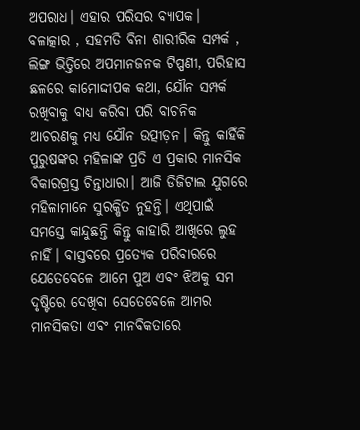ଅପରାଧ। ଏହାର ପରିସର ବ୍ୟାପକ। ବଳାତ୍କାର , ସହମତି ବିନା ଶାରୀରିକ ସମ୍ପର୍କ , ଲିଙ୍ଗ ଭିତ୍ତିରେ ଅପମାନଜନକ ଟିପ୍ପଣୀ, ପରିହାସ ଛଳରେ କାମୋଦ୍ଦୀପକ କଥା, ଯୌନ ସମ୍ପର୍କ ରଖିବାକୁ ବାଧ୍ୟ କରିବା ପରି ବାଚନିକ ଆଚରଣକୁ ମଧ୍ୟ ଯୌନ ଉତ୍ପୀଡ଼ନ। କିନ୍ତୁ କାହିଁକି ପୁରୁଷଙ୍କର ମହିଳାଙ୍କ ପ୍ରତି ଏ ପ୍ରକାର ମାନସିକ ବିକାରଗ୍ରସ୍ତ ଚିନ୍ତାଧାରା। ଆଜି ଡିଜିଟାଲ ଯୁଗରେ ମହିଳାମାନେ ସୁରକ୍ଷିତ ନୁହନ୍ତି। ଏଥିପାଇଁ ସମସ୍ତେ କାନ୍ଦୁଛନ୍ତି କିନ୍ତୁ କାହାରି ଆଖିରେ ଲୁହ ନାହିଁ। ବାସ୍ତବରେ ପ୍ରତ୍ୟେକ ପରିବାରରେ ଯେତେବେଳେ ଆମେ ପୁଅ ଏବଂ ଝିଅକୁ ସମ ଦୃଷ୍ଟିରେ ଦେଖିବା ସେତେବେଳେ ଆମର ମାନସିକତା ଏବଂ ମାନବିକତାରେ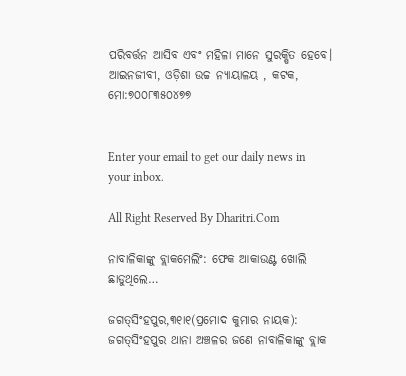ପରିବର୍ତ୍ତନ ଆସିବ ଏବଂ ମହିଳା ମାନେ ସୁରକ୍ଷିତ ହେବେ।
ଆଇନଜୀବୀ, ଓଡ଼ିଶା ଉଚ୍ଚ ନ୍ୟାୟାଳୟ , କଟକ, ମୋ:୭୦୦୮୩୫୦୪୭୭


Enter your email to get our daily news in your inbox.

All Right Reserved By Dharitri.Com

ନାବାଳିକାଙ୍କୁ ବ୍ଲାକମେଲିଂ: ଫେକ ଆକାଉଣ୍ଟ ଖୋଲି ଛାଡୁଥିଲେ…

ଜଗତ୍‌ସିଂହପୁର,୩୧ା୧(ପ୍ରମୋଦ କୁମାର ନାୟକ): ଜଗତ୍‌ସିଂହପୁର ଥାନା ଅଞ୍ଚଳର ଜଣେ ନାବାଳିକାଙ୍କୁ ବ୍ଲାକ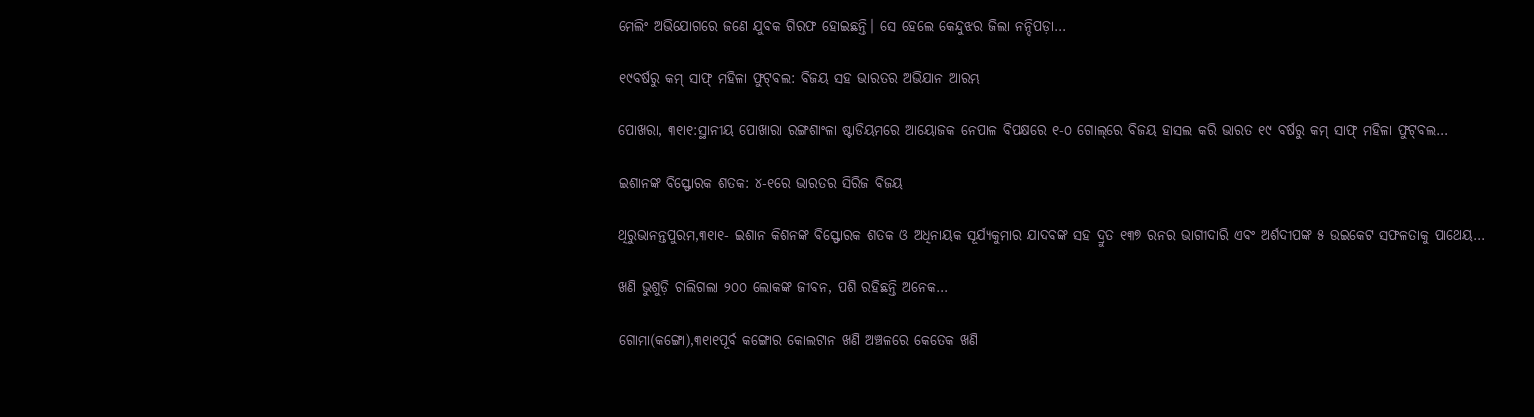ମେଲିଂ ଅଭିଯୋଗରେ ଜଣେ ଯୁବକ ଗିରଫ ହୋଇଛନ୍ତି। ସେ ହେଲେ କେନ୍ଦୁଝର ଜିଲା ନନ୍ଦିପଡ଼ା…

୧୯ବର୍ଷରୁ କମ୍‌ ସାଫ୍‌ ମହିଳା ଫୁଟ୍‌ବଲ: ବିଜୟ ସହ ଭାରତର ଅଭିଯାନ ଆରମ୍ଭ

ପୋଖରା, ୩୧ା୧:ସ୍ଥାନୀୟ ପୋଖାରା ରଙ୍ଗଶାଂଳା ଷ୍ଟାଡିୟମରେ ଆୟୋଜକ ନେପାଳ ବିପକ୍ଷରେ ୧-୦ ଗୋଲ୍‌ରେ ବିଜୟ ହାସଲ କରି ଭାରତ ୧୯ ବର୍ଷରୁ କମ୍‌ ସାଫ୍‌ ମହିଳା ଫୁଟ୍‌ବଲ…

ଇଶାନଙ୍କ ବିସ୍ଫୋରକ ଶତକ: ୪-୧ରେ ଭାରତର ସିରିଜ ବିଜୟ

ଥିରୁଭାନନ୍ତପୁରମ,୩୧ା୧- ଇଶାନ କିଶନଙ୍କ ବିସ୍ଫୋରକ ଶତକ ଓ ଅଧିନାୟକ ସୂର୍ଯ୍ୟକୁମାର ଯାଦବଙ୍କ ସହ ଦ୍ରୁତ ୧୩୭ ରନର ଭାଗୀଦାରି ଏବଂ ଅର୍ଶଦୀପଙ୍କ ୫ ଉଇକେଟ ସଫଳତାକୁ ପାଥେୟ…

ଖଣି ଭୁଶୁଡ଼ି ଚାଲିଗଲା ୨୦୦ ଲୋକଙ୍କ ଜୀବନ, ପଶି ରହିଛନ୍ତି ଅନେକ…

ଗୋମା(କଙ୍ଗୋ),୩୧ା୧ପୂର୍ବ କଙ୍ଗୋର କୋଲଟାନ ଖଣି ଅଞ୍ଚଳରେ କେତେକ ଖଣି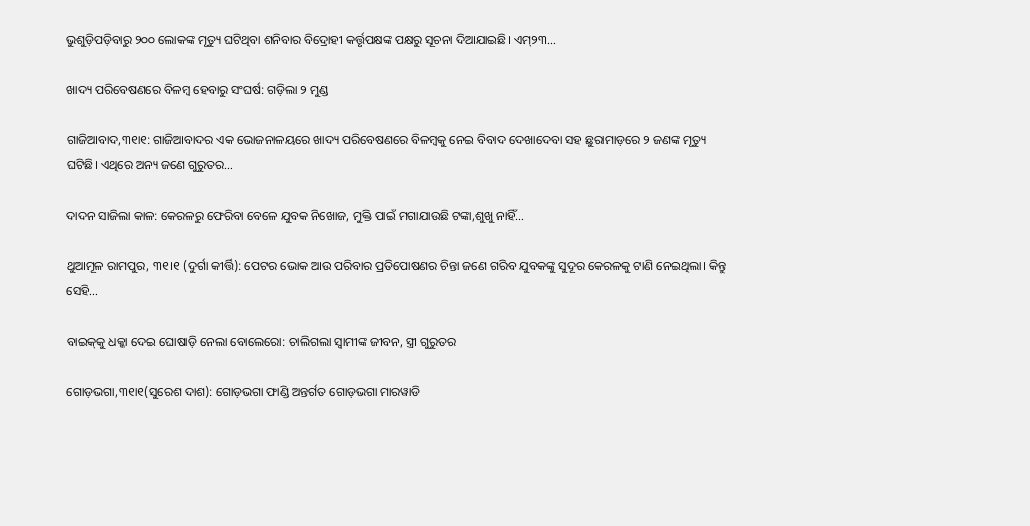ଭୁଶୁଡ଼ିପଡ଼ିବାରୁ ୨୦୦ ଲୋକଙ୍କ ମୃତ୍ୟୁ ଘଟିଥିବା ଶନିବାର ବିଦ୍ରୋହୀ କର୍ତ୍ତୃପକ୍ଷଙ୍କ ପକ୍ଷରୁ ସୂଚନା ଦିଆଯାଇଛି। ଏମ୍‌୨୩…

ଖାଦ୍ୟ ପରିବେଷଣରେ ବିଳମ୍ବ ହେବାରୁ ସଂଘର୍ଷ: ଗଡ଼ିଲା ୨ ମୁଣ୍ଡ

ଗାଜିଆବାଦ,୩୧ା୧: ଗାଜିଆବାଦର ଏକ ଭୋଜନାଳୟରେ ଖାଦ୍ୟ ପରିବେଷଣରେ ବିଳମ୍ବକୁ ନେଇ ବିବାଦ ଦେଖାଦେବା ସହ ଛୁରାମାଡ଼ରେ ୨ ଜଣଙ୍କ ମୃତ୍ୟୁ ଘଟିଛି। ଏଥିରେ ଅନ୍ୟ ଜଣେ ଗୁରୁତର…

ଦାଦନ ସାଜିଲା କାଳ: କେରଳରୁ ଫେରିବା ବେଳେ ଯୁବକ ନିଖୋଜ, ମୁକ୍ତି ପାଇଁ ମଗାଯାଉଛି ଟଙ୍କା,ଶୁଖୁ ନାହିଁ…

ଥୁଆମୂଳ ରାମପୁର, ୩୧।୧ (ଦୁର୍ଗା କୀର୍ତ୍ତି): ପେଟର ଭୋକ ଆଉ ପରିବାର ପ୍ରତିପୋଷଣର ଚିନ୍ତା ଜଣେ ଗରିବ ଯୁବକଙ୍କୁ ସୁଦୂର କେରଳକୁ ଟାଣି ନେଇଥିଲା। କିନ୍ତୁ ସେହି…

ବାଇକ୍‌କୁ ଧକ୍କା ଦେଇ ଘୋଷାଡ଼ି ନେଲା ବୋଲେରୋ: ଚାଲିଗଲା ସ୍ବାମୀଙ୍କ ଜୀବନ, ସ୍ତ୍ରୀ ଗୁରୁତର

ଗୋଡ଼ଭଗା,୩୧ା୧(ସୁରେଶ ଦାଶ): ଗୋଡ଼ଭଗା ଫାଣ୍ଡି ଅନ୍ତର୍ଗତ ଗୋଡ଼ଭଗା ମାରୱାଡି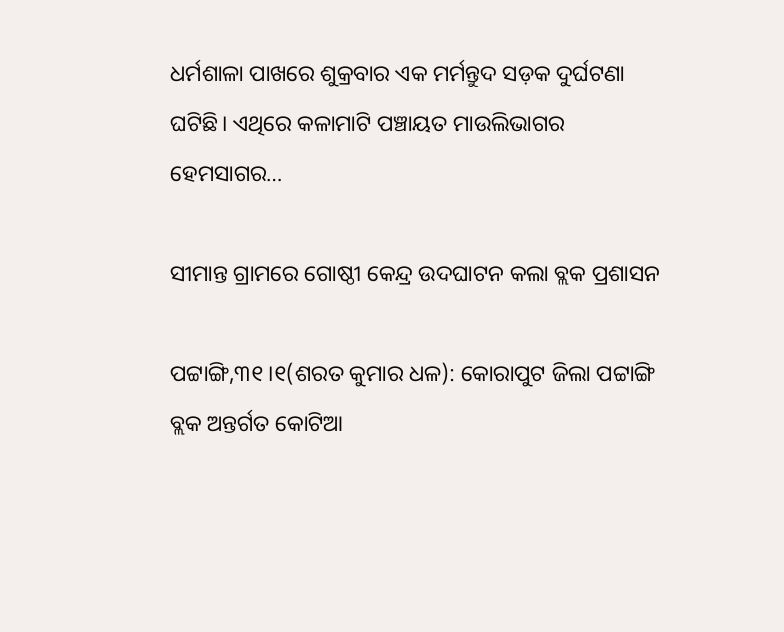ଧର୍ମଶାଳା ପାଖରେ ଶୁକ୍ରବାର ଏକ ମର୍ମନ୍ତୁଦ ସଡ଼କ ଦୁର୍ଘଟଣା ଘଟିଛି। ଏଥିରେ କଳାମାଟି ପଞ୍ଚାୟତ ମାଉଲିଭାଗର ହେମସାଗର…

ସୀମାନ୍ତ ଗ୍ରାମରେ ଗୋଷ୍ଠୀ କେନ୍ଦ୍ର ଉଦଘାଟନ କଲା ବ୍ଲକ ପ୍ରଶାସନ

ପଟ୍ଟାଙ୍ଗି,୩୧।୧(ଶରତ କୁମାର ଧଳ): କୋରାପୁଟ ଜିଲା ପଟ୍ଟାଙ୍ଗି ବ୍ଲକ ଅନ୍ତର୍ଗତ କୋଟିଆ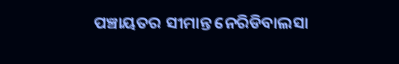ପଞ୍ଚାୟତର ସୀମାନ୍ତ ନେରିଡିବାଲସା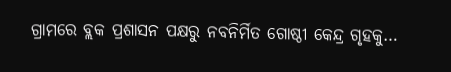ଗ୍ରାମରେ ବ୍ଲକ ପ୍ରଶାସନ ପକ୍ଷରୁ ନବନିର୍ମିତ ଗୋଷ୍ଠୀ କେନ୍ଦ୍ର ଗୃହକୁ…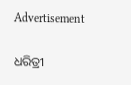Advertisement

ଧରିତ୍ରୀ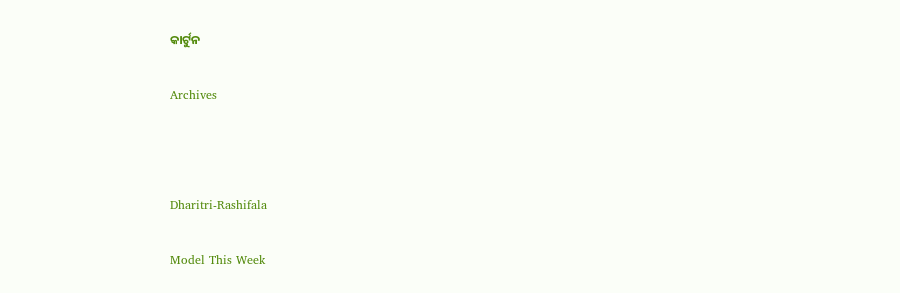କାର୍ଟୁନ

Archives



Dharitri-Rashifala

Model This Week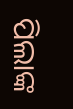ପିଲାଙ୍କ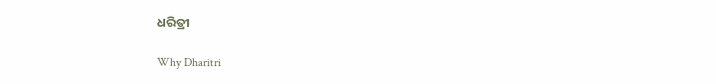ଧରିତ୍ରୀ

Why Dharitri